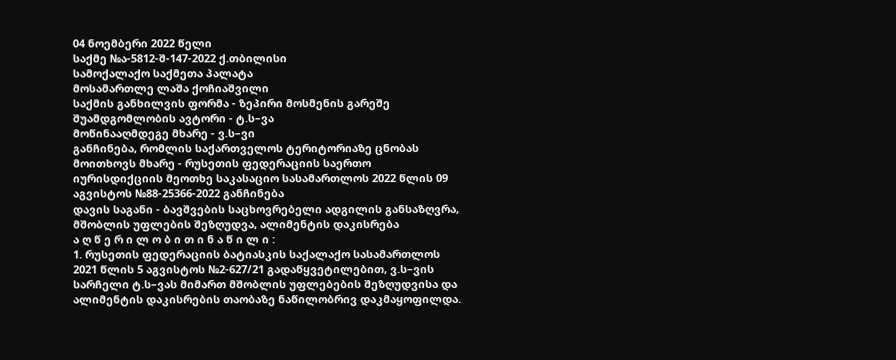04 ნოემბერი 2022 წელი
საქმე №ა-5812-შ-147-2022 ქ.თბილისი
სამოქალაქო საქმეთა პალატა
მოსამართლე ლაშა ქოჩიაშვილი
საქმის განხილვის ფორმა - ზეპირი მოსმენის გარეშე
შუამდგომლობის ავტორი - ტ.ს–ვა
მოწინააღმდეგე მხარე - ვ.ს–ვი
განჩინება, რომლის საქართველოს ტერიტორიაზე ცნობას მოითხოვს მხარე - რუსეთის ფედერაციის საერთო იურისდიქციის მეოთხე საკასაციო სასამართლოს 2022 წლის 09 აგვისტოს №88-25366-2022 განჩინება
დავის საგანი - ბავშვების საცხოვრებელი ადგილის განსაზღვრა, მშობლის უფლების შეზღუდვა, ალიმენტის დაკისრება
ა ღ წ ე რ ი ლ ო ბ ი თ ი ნ ა წ ი ლ ი :
1. რუსეთის ფედერაციის ბატიასკის საქალაქო სასამართლოს 2021 წლის 5 აგვისტოს №2-627/21 გადაწყვეტილებით, ვ.ს–ვის სარჩელი ტ.ს–ვას მიმართ მშობლის უფლებების შეზღუდვისა და ალიმენტის დაკისრების თაობაზე ნაწილობრივ დაკმაყოფილდა.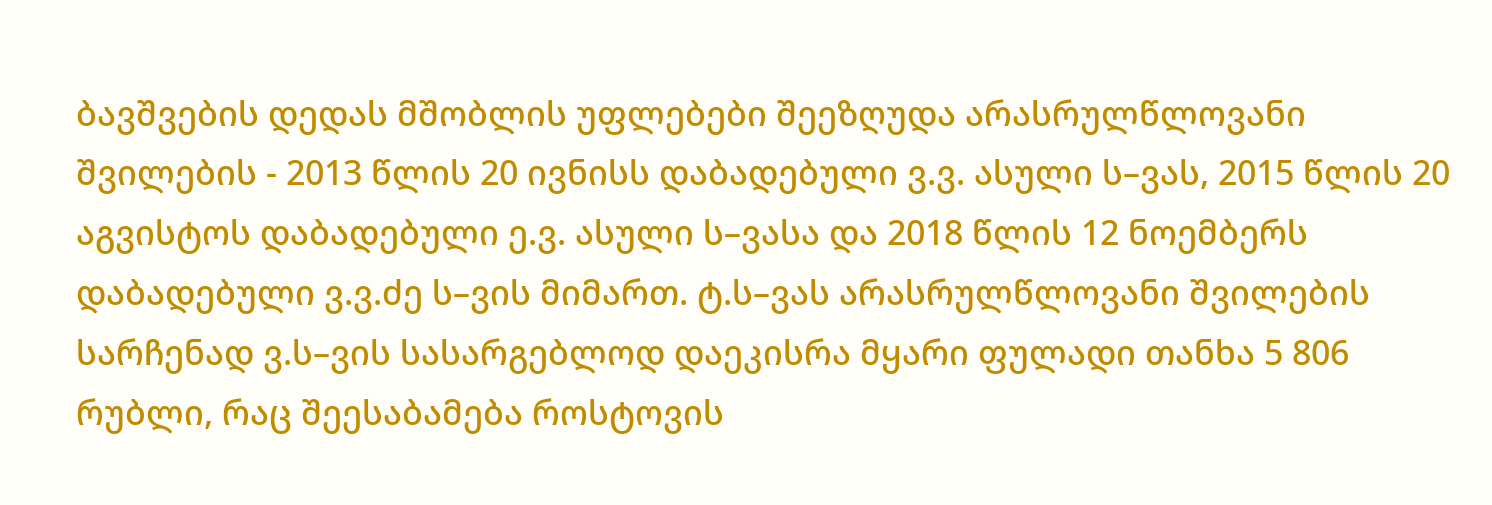ბავშვების დედას მშობლის უფლებები შეეზღუდა არასრულწლოვანი შვილების - 2013 წლის 20 ივნისს დაბადებული ვ.ვ. ასული ს–ვას, 2015 წლის 20 აგვისტოს დაბადებული ე.ვ. ასული ს–ვასა და 2018 წლის 12 ნოემბერს დაბადებული ვ.ვ.ძე ს–ვის მიმართ. ტ.ს–ვას არასრულწლოვანი შვილების სარჩენად ვ.ს–ვის სასარგებლოდ დაეკისრა მყარი ფულადი თანხა 5 806 რუბლი, რაც შეესაბამება როსტოვის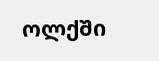ოლქში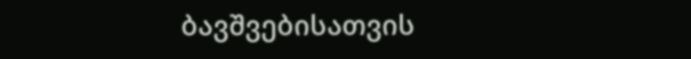ბავშვებისათვის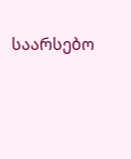საარსებო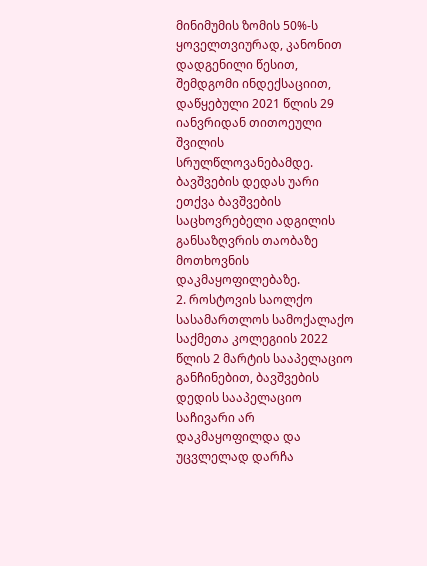მინიმუმის ზომის 50%-ს ყოველთვიურად, კანონით დადგენილი წესით, შემდგომი ინდექსაციით, დაწყებული 2021 წლის 29 იანვრიდან თითოეული შვილის სრულწლოვანებამდე. ბავშვების დედას უარი ეთქვა ბავშვების საცხოვრებელი ადგილის განსაზღვრის თაობაზე მოთხოვნის დაკმაყოფილებაზე.
2. როსტოვის საოლქო სასამართლოს სამოქალაქო საქმეთა კოლეგიის 2022 წლის 2 მარტის სააპელაციო განჩინებით, ბავშვების დედის სააპელაციო საჩივარი არ დაკმაყოფილდა და უცვლელად დარჩა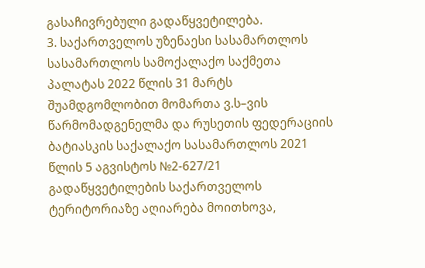გასაჩივრებული გადაწყვეტილება.
3. საქართველოს უზენაესი სასამართლოს სასამართლოს სამოქალაქო საქმეთა პალატას 2022 წლის 31 მარტს შუამდგომლობით მომართა ვ.ს–ვის წარმომადგენელმა და რუსეთის ფედერაციის ბატიასკის საქალაქო სასამართლოს 2021 წლის 5 აგვისტოს №2-627/21 გადაწყვეტილების საქართველოს ტერიტორიაზე აღიარება მოითხოვა,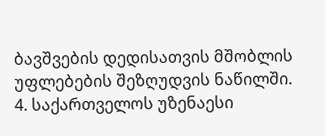ბავშვების დედისათვის მშობლის უფლებების შეზღუდვის ნაწილში.
4. საქართველოს უზენაესი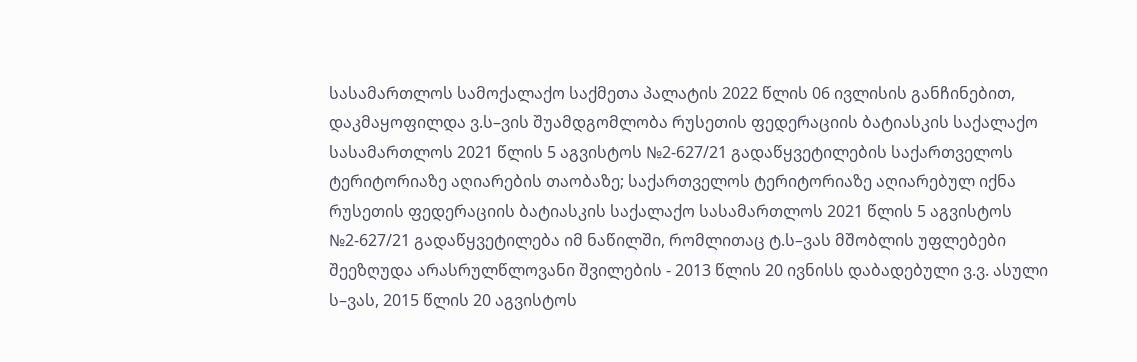სასამართლოს სამოქალაქო საქმეთა პალატის 2022 წლის 06 ივლისის განჩინებით, დაკმაყოფილდა ვ.ს–ვის შუამდგომლობა რუსეთის ფედერაციის ბატიასკის საქალაქო სასამართლოს 2021 წლის 5 აგვისტოს №2-627/21 გადაწყვეტილების საქართველოს ტერიტორიაზე აღიარების თაობაზე; საქართველოს ტერიტორიაზე აღიარებულ იქნა რუსეთის ფედერაციის ბატიასკის საქალაქო სასამართლოს 2021 წლის 5 აგვისტოს №2-627/21 გადაწყვეტილება იმ ნაწილში, რომლითაც ტ.ს–ვას მშობლის უფლებები შეეზღუდა არასრულწლოვანი შვილების - 2013 წლის 20 ივნისს დაბადებული ვ.ვ. ასული ს–ვას, 2015 წლის 20 აგვისტოს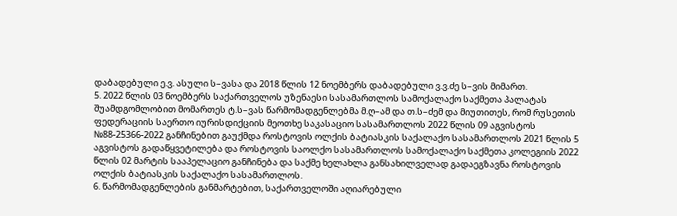დაბადებული ე.ვ. ასული ს–ვასა და 2018 წლის 12 ნოემბერს დაბადებული ვ.ვ.ძე ს–ვის მიმართ.
5. 2022 წლის 03 ნოემბერს საქართველოს უზენაესი სასამართლოს სამოქალაქო საქმეთა პალატას შუამდგომლობით მომართეს ტ.ს–ვას წარმომადგენლებმა მ.ღ–ამ და თ.ს–ძემ და მიუთითეს, რომ რუსეთის ფედერაციის საერთო იურისდიქციის მეოთხე საკასაციო სასამართლოს 2022 წლის 09 აგვისტოს №88-25366-2022 განჩინებით გაუქმდა როსტოვის ოლქის ბატიასკის საქალაქო სასამართლოს 2021 წლის 5 აგვისტოს გადაწყვეტილება და როსტოვის საოლქო სასამართლოს სამოქალაქო საქმეთა კოლეგიის 2022 წლის 02 მარტის სააპელაციო განჩინება და საქმე ხელახლა განსახილველად გადაეგზავნა როსტოვის ოლქის ბატიასკის საქალაქო სასამართლოს.
6. წარმომადგენლების განმარტებით, საქართველოში აღიარებული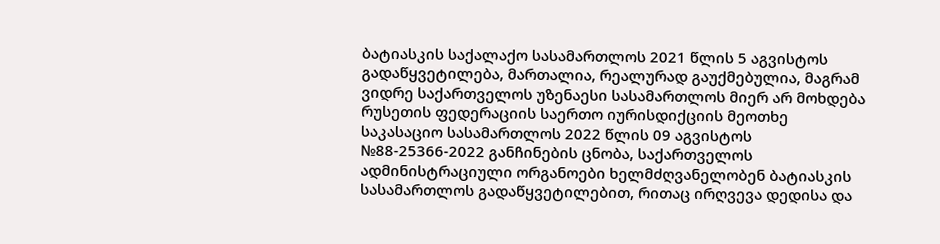ბატიასკის საქალაქო სასამართლოს 2021 წლის 5 აგვისტოს გადაწყვეტილება, მართალია, რეალურად გაუქმებულია, მაგრამ ვიდრე საქართველოს უზენაესი სასამართლოს მიერ არ მოხდება რუსეთის ფედერაციის საერთო იურისდიქციის მეოთხე საკასაციო სასამართლოს 2022 წლის 09 აგვისტოს №88-25366-2022 განჩინების ცნობა, საქართველოს ადმინისტრაციული ორგანოები ხელმძღვანელობენ ბატიასკის სასამართლოს გადაწყვეტილებით, რითაც ირღვევა დედისა და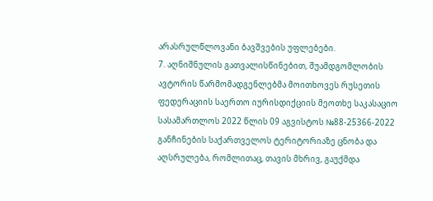არასრულწლოვანი ბავშვების უფლებები.
7. აღნიშნულის გათვალისწინებით, შუამდგომლობის ავტორის წარმომადგენლებმა მოითხოვეს რუსეთის ფედერაციის საერთო იურისდიქციის მეოთხე საკასაციო სასამართლოს 2022 წლის 09 აგვისტოს №88-25366-2022 განჩინების საქართველოს ტერიტორიაზე ცნობა და აღსრულება, რომლითაც, თავის მხრივ, გაუქმდა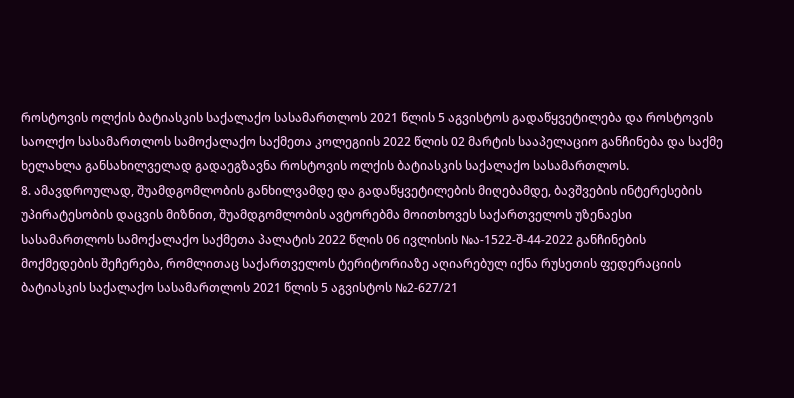როსტოვის ოლქის ბატიასკის საქალაქო სასამართლოს 2021 წლის 5 აგვისტოს გადაწყვეტილება და როსტოვის საოლქო სასამართლოს სამოქალაქო საქმეთა კოლეგიის 2022 წლის 02 მარტის სააპელაციო განჩინება და საქმე ხელახლა განსახილველად გადაეგზავნა როსტოვის ოლქის ბატიასკის საქალაქო სასამართლოს.
8. ამავდროულად, შუამდგომლობის განხილვამდე და გადაწყვეტილების მიღებამდე, ბავშვების ინტერესების უპირატესობის დაცვის მიზნით, შუამდგომლობის ავტორებმა მოითხოვეს საქართველოს უზენაესი სასამართლოს სამოქალაქო საქმეთა პალატის 2022 წლის 06 ივლისის №ა-1522-შ-44-2022 განჩინების მოქმედების შეჩერება, რომლითაც საქართველოს ტერიტორიაზე აღიარებულ იქნა რუსეთის ფედერაციის ბატიასკის საქალაქო სასამართლოს 2021 წლის 5 აგვისტოს №2-627/21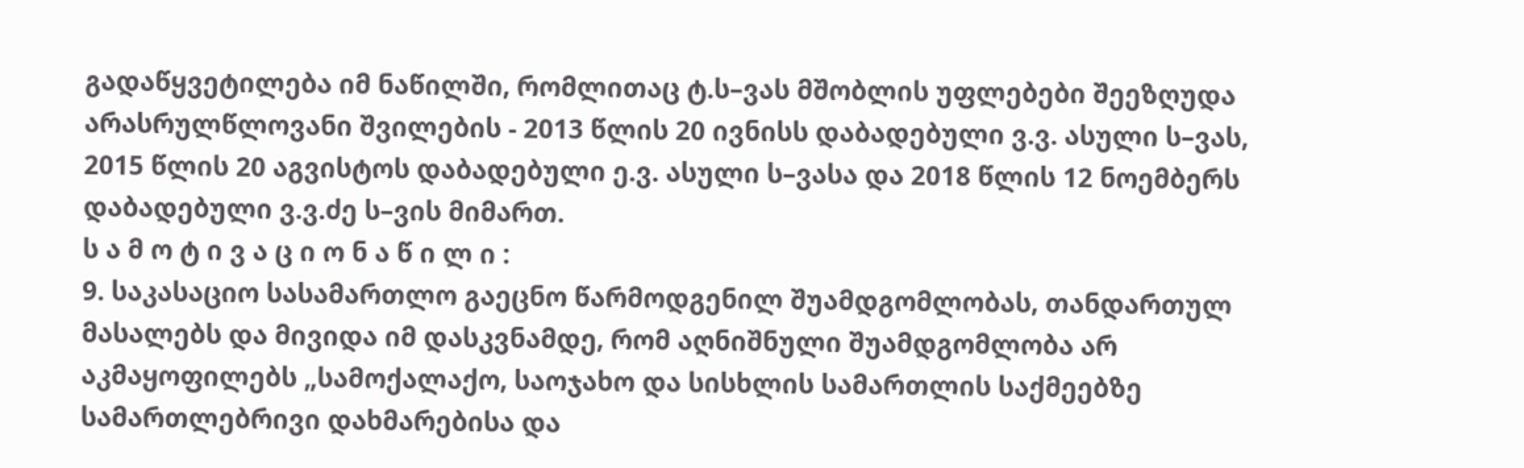გადაწყვეტილება იმ ნაწილში, რომლითაც ტ.ს–ვას მშობლის უფლებები შეეზღუდა არასრულწლოვანი შვილების - 2013 წლის 20 ივნისს დაბადებული ვ.ვ. ასული ს–ვას, 2015 წლის 20 აგვისტოს დაბადებული ე.ვ. ასული ს–ვასა და 2018 წლის 12 ნოემბერს დაბადებული ვ.ვ.ძე ს–ვის მიმართ.
ს ა მ ო ტ ი ვ ა ც ი ო ნ ა წ ი ლ ი :
9. საკასაციო სასამართლო გაეცნო წარმოდგენილ შუამდგომლობას, თანდართულ მასალებს და მივიდა იმ დასკვნამდე, რომ აღნიშნული შუამდგომლობა არ აკმაყოფილებს „სამოქალაქო, საოჯახო და სისხლის სამართლის საქმეებზე სამართლებრივი დახმარებისა და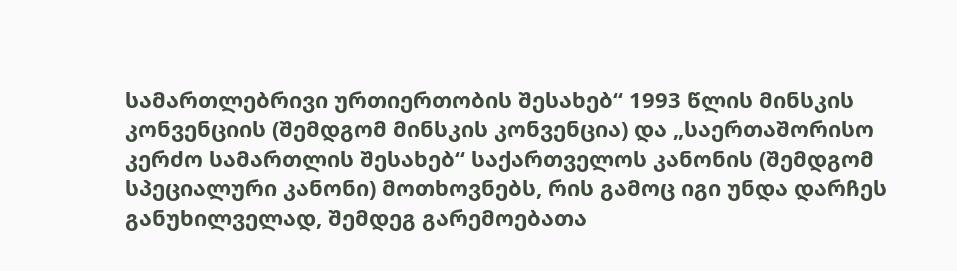სამართლებრივი ურთიერთობის შესახებ“ 1993 წლის მინსკის კონვენციის (შემდგომ მინსკის კონვენცია) და „საერთაშორისო კერძო სამართლის შესახებ“ საქართველოს კანონის (შემდგომ სპეციალური კანონი) მოთხოვნებს, რის გამოც იგი უნდა დარჩეს განუხილველად, შემდეგ გარემოებათა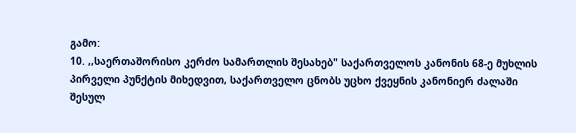გამო:
10. ,,საერთაშორისო კერძო სამართლის შესახებ" საქართველოს კანონის 68-ე მუხლის პირველი პუნქტის მიხედვით, საქართველო ცნობს უცხო ქვეყნის კანონიერ ძალაში შესულ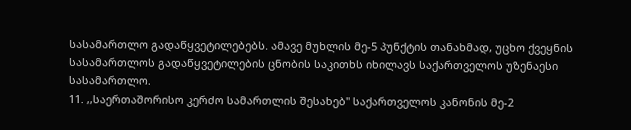სასამართლო გადაწყვეტილებებს. ამავე მუხლის მე-5 პუნქტის თანახმად, უცხო ქვეყნის სასამართლოს გადაწყვეტილების ცნობის საკითხს იხილავს საქართველოს უზენაესი სასამართლო.
11. ,,საერთაშორისო კერძო სამართლის შესახებ" საქართველოს კანონის მე-2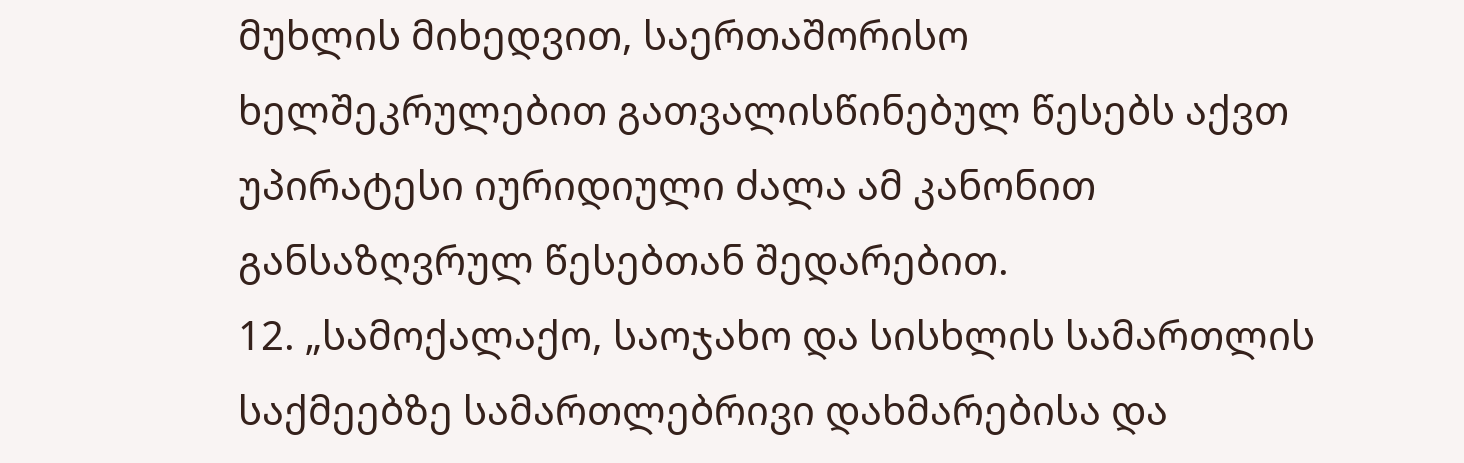მუხლის მიხედვით, საერთაშორისო ხელშეკრულებით გათვალისწინებულ წესებს აქვთ უპირატესი იურიდიული ძალა ამ კანონით განსაზღვრულ წესებთან შედარებით.
12. „სამოქალაქო, საოჯახო და სისხლის სამართლის საქმეებზე სამართლებრივი დახმარებისა და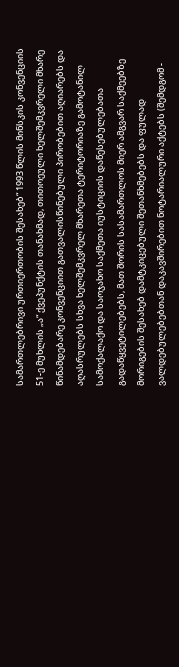სამართლებრივი ურთიერთობის შესახებ“ 1993 წლის მინსკის კონვენციის 51-ე მუხლის „ა“ ქვეპუნქტის თანახმად, თითოეული ხელშემკვრელი მხარე წინამდებარე კონვენციით გათვალისწინებული პირობებით აღიარებს და აღასრულებს სხვა ხელშემკვრელ მხარეთა ტერიტორიაზე გამოტანილ სამოქალაქო და საოჯახო საქმეთა იუსტიციის დაწესებულებათა გადაწყვეტილებებს, მათ შორის სასამართლოს მიერ ამგვარ საქმეებზე მორიგების შესახებ დამტკიცებული შეთანხმებებს და ფულად ვალდებულებებთან დაკავშირებით ნოტარიალური აქტებს (შემდგომ -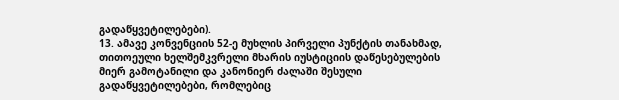გადაწყვეტილებები).
13. ამავე კონვენციის 52-ე მუხლის პირველი პუნქტის თანახმად, თითოეული ხელშემკვრელი მხარის იუსტიციის დაწესებულების მიერ გამოტანილი და კანონიერ ძალაში შესული გადაწყვეტილებები, რომლებიც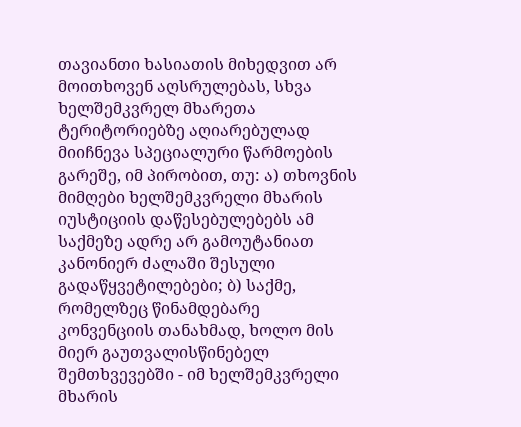თავიანთი ხასიათის მიხედვით არ მოითხოვენ აღსრულებას, სხვა ხელშემკვრელ მხარეთა ტერიტორიებზე აღიარებულად მიიჩნევა სპეციალური წარმოების გარეშე, იმ პირობით, თუ: ა) თხოვნის მიმღები ხელშემკვრელი მხარის იუსტიციის დაწესებულებებს ამ საქმეზე ადრე არ გამოუტანიათ კანონიერ ძალაში შესული გადაწყვეტილებები; ბ) საქმე, რომელზეც წინამდებარე კონვენციის თანახმად, ხოლო მის მიერ გაუთვალისწინებელ შემთხვევებში - იმ ხელშემკვრელი მხარის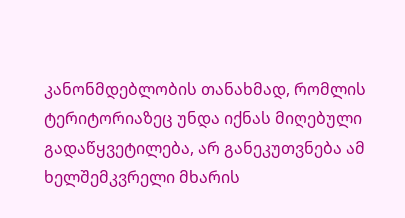კანონმდებლობის თანახმად, რომლის ტერიტორიაზეც უნდა იქნას მიღებული გადაწყვეტილება, არ განეკუთვნება ამ ხელშემკვრელი მხარის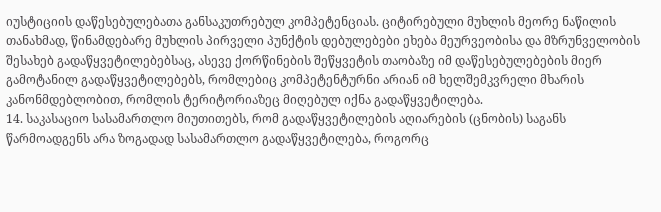იუსტიციის დაწესებულებათა განსაკუთრებულ კომპეტენციას. ციტირებული მუხლის მეორე ნაწილის თანახმად, წინამდებარე მუხლის პირველი პუნქტის დებულებები ეხება მეურვეობისა და მზრუნველობის შესახებ გადაწყვეტილებებსაც, ასევე ქორწინების შეწყვეტის თაობაზე იმ დაწესებულებების მიერ გამოტანილ გადაწყვეტილებებს, რომლებიც კომპეტენტურნი არიან იმ ხელშემკვრელი მხარის კანონმდებლობით, რომლის ტერიტორიაზეც მიღებულ იქნა გადაწყვეტილება.
14. საკასაციო სასამართლო მიუთითებს, რომ გადაწყვეტილების აღიარების (ცნობის) საგანს წარმოადგენს არა ზოგადად სასამართლო გადაწყვეტილება, როგორც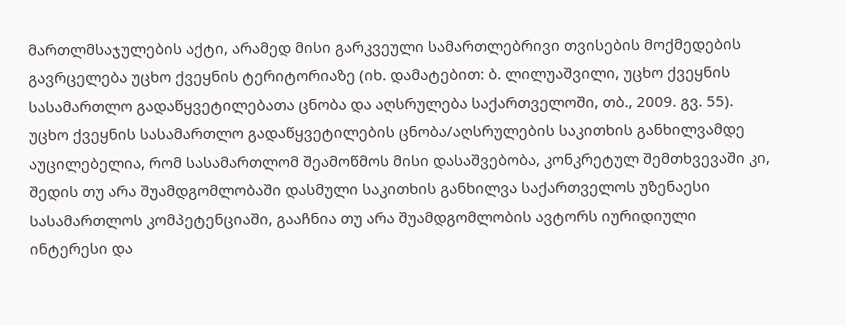მართლმსაჯულების აქტი, არამედ მისი გარკვეული სამართლებრივი თვისების მოქმედების გავრცელება უცხო ქვეყნის ტერიტორიაზე (იხ. დამატებით: ბ. ლილუაშვილი, უცხო ქვეყნის სასამართლო გადაწყვეტილებათა ცნობა და აღსრულება საქართველოში, თბ., 2009. გვ. 55). უცხო ქვეყნის სასამართლო გადაწყვეტილების ცნობა/აღსრულების საკითხის განხილვამდე აუცილებელია, რომ სასამართლომ შეამოწმოს მისი დასაშვებობა, კონკრეტულ შემთხვევაში კი, შედის თუ არა შუამდგომლობაში დასმული საკითხის განხილვა საქართველოს უზენაესი სასამართლოს კომპეტენციაში, გააჩნია თუ არა შუამდგომლობის ავტორს იურიდიული ინტერესი და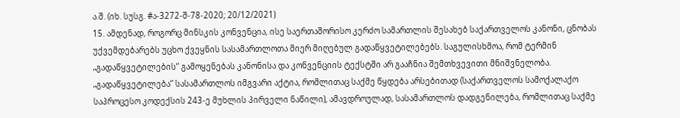ა.შ. (იხ. სუსგ. #ა-3272-შ-78-2020; 20/12/2021)
15. ამდენად, როგორც მინსკის კონვენცია, ისე საერთაშორისო კერძო სამართლის შესახებ საქართველოს კანონი, ცნობას უქვემდებარებს უცხო ქვეყნის სასამართლოთა მიერ მიღებულ გადაწყვეტილებებს. საგულისხმოა, რომ ტერმინ „გადაწყვეტილების“ გამოყენებას კანონისა და კონვენციის ტექსტში არ გააჩნია შემთხვევითი მნიშვნელობა. „გადაწყვეტილება“ სასამართლოს იმგვარი აქტია, რომლითაც საქმე წყდება არსებითად (საქართველოს სამოქალაქო საპროცესო კოდექსის 243-ე მუხლის პირველი ნაწილი), ამავდროულად, სასამართლოს დადგენილება, რომლითაც საქმე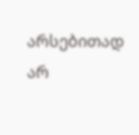არსებითად არ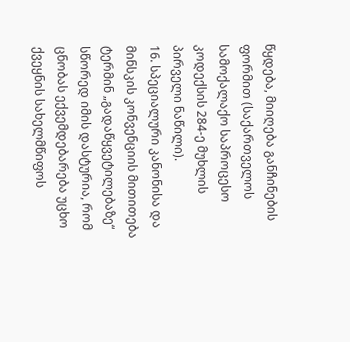წყდება, მიიღება განჩინების ფორმით (საქართველოს სამოქალაქო საპროცესო კოდექსის 284-ე მუხლის პირველი ნაწილი).
16. სპეციალური კანონისა და მინსკის კონვენციის მითითება ტერმინ „გადაწყვეტილებაზე“ სწორედ იმის დასტურია, რომ ცნობას ექვემდებარება უცხო ქვეყნის სახელმწიფოს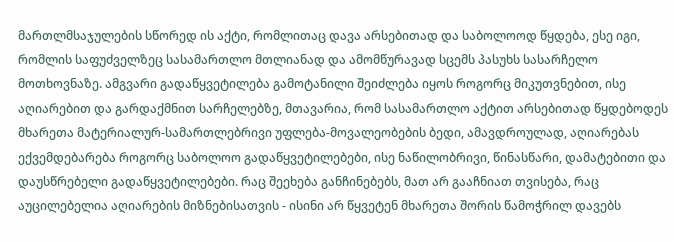მართლმსაჯულების სწორედ ის აქტი, რომლითაც დავა არსებითად და საბოლოოდ წყდება, ესე იგი, რომლის საფუძველზეც სასამართლო მთლიანად და ამომწურავად სცემს პასუხს სასარჩელო მოთხოვნაზე. ამგვარი გადაწყვეტილება გამოტანილი შეიძლება იყოს როგორც მიკუთვნებით, ისე აღიარებით და გარდაქმნით სარჩელებზე, მთავარია, რომ სასამართლო აქტით არსებითად წყდებოდეს მხარეთა მატერიალურ-სამართლებრივი უფლება-მოვალეობების ბედი, ამავდროულად, აღიარებას ექვემდებარება როგორც საბოლოო გადაწყვეტილებები, ისე ნაწილობრივი, წინასწარი, დამატებითი და დაუსწრებელი გადაწყვეტილებები. რაც შეეხება განჩინებებს, მათ არ გააჩნიათ თვისება, რაც აუცილებელია აღიარების მიზნებისათვის - ისინი არ წყვეტენ მხარეთა შორის წამოჭრილ დავებს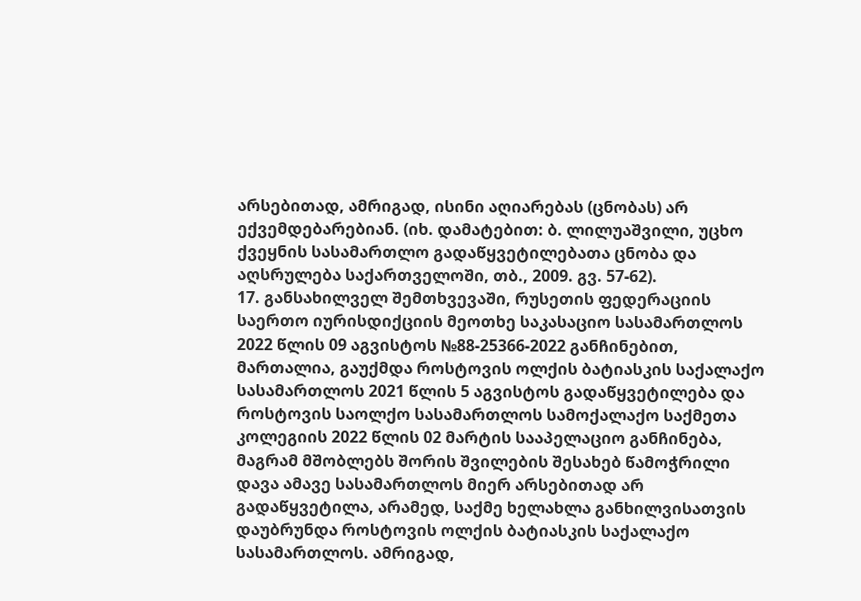არსებითად, ამრიგად, ისინი აღიარებას (ცნობას) არ ექვემდებარებიან. (იხ. დამატებით: ბ. ლილუაშვილი, უცხო ქვეყნის სასამართლო გადაწყვეტილებათა ცნობა და აღსრულება საქართველოში, თბ., 2009. გვ. 57-62).
17. განსახილველ შემთხვევაში, რუსეთის ფედერაციის საერთო იურისდიქციის მეოთხე საკასაციო სასამართლოს 2022 წლის 09 აგვისტოს №88-25366-2022 განჩინებით, მართალია, გაუქმდა როსტოვის ოლქის ბატიასკის საქალაქო სასამართლოს 2021 წლის 5 აგვისტოს გადაწყვეტილება და როსტოვის საოლქო სასამართლოს სამოქალაქო საქმეთა კოლეგიის 2022 წლის 02 მარტის სააპელაციო განჩინება, მაგრამ მშობლებს შორის შვილების შესახებ წამოჭრილი დავა ამავე სასამართლოს მიერ არსებითად არ გადაწყვეტილა, არამედ, საქმე ხელახლა განხილვისათვის დაუბრუნდა როსტოვის ოლქის ბატიასკის საქალაქო სასამართლოს. ამრიგად,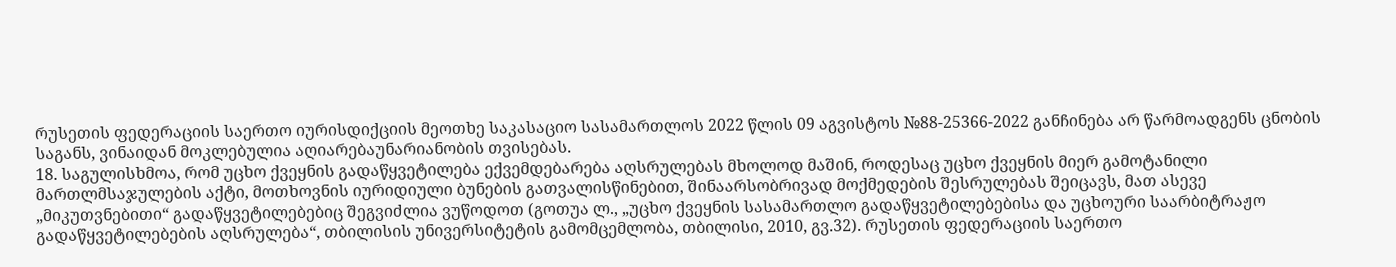რუსეთის ფედერაციის საერთო იურისდიქციის მეოთხე საკასაციო სასამართლოს 2022 წლის 09 აგვისტოს №88-25366-2022 განჩინება არ წარმოადგენს ცნობის საგანს, ვინაიდან მოკლებულია აღიარებაუნარიანობის თვისებას.
18. საგულისხმოა, რომ უცხო ქვეყნის გადაწყვეტილება ექვემდებარება აღსრულებას მხოლოდ მაშინ, როდესაც უცხო ქვეყნის მიერ გამოტანილი მართლმსაჯულების აქტი, მოთხოვნის იურიდიული ბუნების გათვალისწინებით, შინაარსობრივად მოქმედების შესრულებას შეიცავს, მათ ასევე „მიკუთვნებითი“ გადაწყვეტილებებიც შეგვიძლია ვუწოდოთ (გოთუა ლ., „უცხო ქვეყნის სასამართლო გადაწყვეტილებებისა და უცხოური საარბიტრაჟო გადაწყვეტილებების აღსრულება“, თბილისის უნივერსიტეტის გამომცემლობა, თბილისი, 2010, გვ.32). რუსეთის ფედერაციის საერთო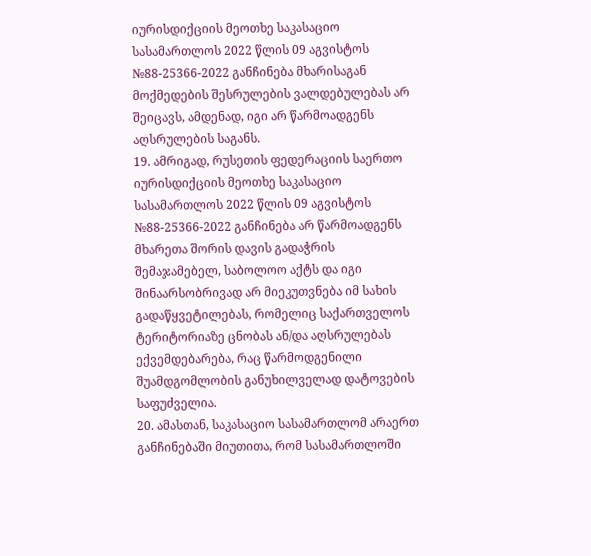იურისდიქციის მეოთხე საკასაციო სასამართლოს 2022 წლის 09 აგვისტოს №88-25366-2022 განჩინება მხარისაგან მოქმედების შესრულების ვალდებულებას არ შეიცავს, ამდენად, იგი არ წარმოადგენს აღსრულების საგანს.
19. ამრიგად, რუსეთის ფედერაციის საერთო იურისდიქციის მეოთხე საკასაციო სასამართლოს 2022 წლის 09 აგვისტოს №88-25366-2022 განჩინება არ წარმოადგენს მხარეთა შორის დავის გადაჭრის შემაჯამებელ, საბოლოო აქტს და იგი შინაარსობრივად არ მიეკუთვნება იმ სახის გადაწყვეტილებას, რომელიც საქართველოს ტერიტორიაზე ცნობას ან/და აღსრულებას ექვემდებარება, რაც წარმოდგენილი შუამდგომლობის განუხილველად დატოვების საფუძველია.
20. ამასთან, საკასაციო სასამართლომ არაერთ განჩინებაში მიუთითა, რომ სასამართლოში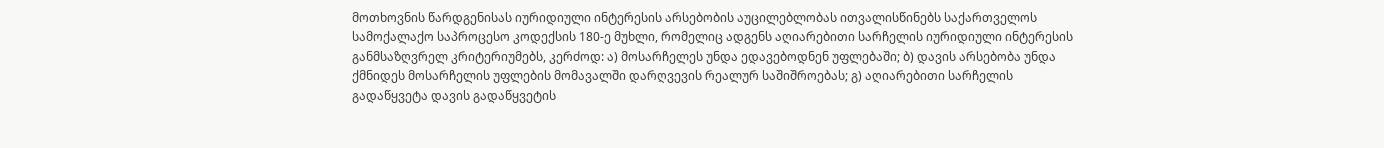მოთხოვნის წარდგენისას იურიდიული ინტერესის არსებობის აუცილებლობას ითვალისწინებს საქართველოს სამოქალაქო საპროცესო კოდექსის 180-ე მუხლი, რომელიც ადგენს აღიარებითი სარჩელის იურიდიული ინტერესის განმსაზღვრელ კრიტერიუმებს, კერძოდ: ა) მოსარჩელეს უნდა ედავებოდნენ უფლებაში; ბ) დავის არსებობა უნდა ქმნიდეს მოსარჩელის უფლების მომავალში დარღვევის რეალურ საშიშროებას; გ) აღიარებითი სარჩელის გადაწყვეტა დავის გადაწყვეტის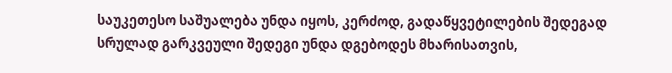საუკეთესო საშუალება უნდა იყოს, კერძოდ, გადაწყვეტილების შედეგად სრულად გარკვეული შედეგი უნდა დგებოდეს მხარისათვის,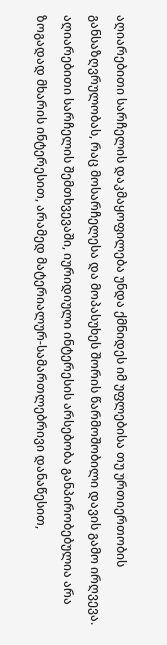აღიარებითი სარჩელის დაკმაყოფილება უნდა ქმნიდეს იმ უფლებისა თუ ურთიერთობის განსაზღვრულობას, რაც მოსარჩელესა და მოპასუხეს შორის წარმოშობილი დავის გამო ირღვევა. აღიარებითი სარჩელის შემთხვევაში, იურიდიული ინტერესის არსებობა განპირობებულია არა ზოგადად მხარის ინტერესით, არამედ მატერიალურ-სამართლებრივი დანაწესით,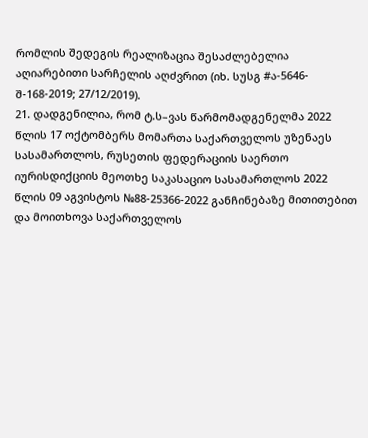რომლის შედეგის რეალიზაცია შესაძლებელია აღიარებითი სარჩელის აღძვრით (იხ. სუსგ #ა-5646-შ-168-2019; 27/12/2019).
21. დადგენილია, რომ ტ.ს–ვას წარმომადგენელმა 2022 წლის 17 ოქტომბერს მომართა საქართველოს უზენაეს სასამართლოს, რუსეთის ფედერაციის საერთო იურისდიქციის მეოთხე საკასაციო სასამართლოს 2022 წლის 09 აგვისტოს №88-25366-2022 განჩინებაზე მითითებით და მოითხოვა საქართველოს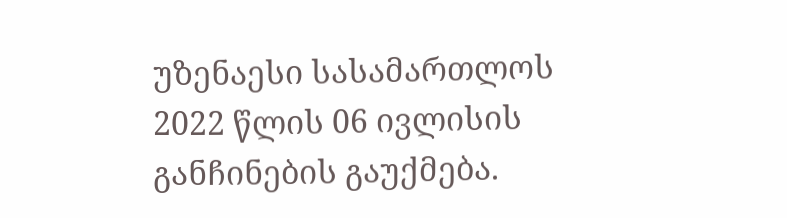უზენაესი სასამართლოს 2022 წლის 06 ივლისის განჩინების გაუქმება.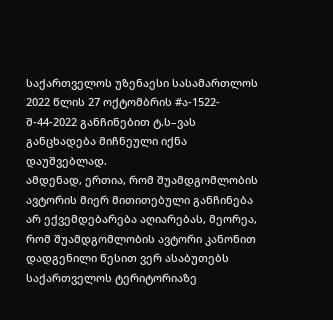საქართველოს უზენაესი სასამართლოს 2022 წლის 27 ოქტომბრის #ა-1522-შ-44-2022 განჩინებით ტ.ს–ვას განცხადება მიჩნეული იქნა დაუშვებლად.
ამდენად, ერთია, რომ შუამდგომლობის ავტორის მიერ მითითებული განჩინება არ ექვემდებარება აღიარებას, მეორეა, რომ შუამდგომლობის ავტორი კანონით დადგენილი წესით ვერ ასაბუთებს საქართველოს ტერიტორიაზე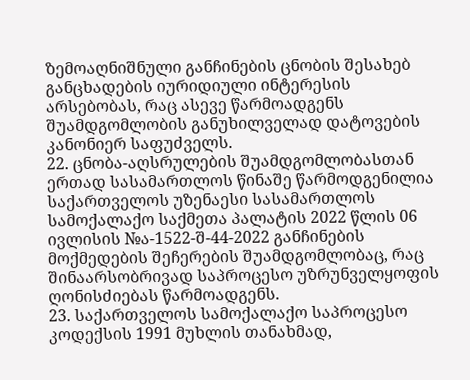ზემოაღნიშნული განჩინების ცნობის შესახებ განცხადების იურიდიული ინტერესის არსებობას, რაც ასევე წარმოადგენს შუამდგომლობის განუხილველად დატოვების კანონიერ საფუძველს.
22. ცნობა-აღსრულების შუამდგომლობასთან ერთად სასამართლოს წინაშე წარმოდგენილია საქართველოს უზენაესი სასამართლოს სამოქალაქო საქმეთა პალატის 2022 წლის 06 ივლისის №ა-1522-შ-44-2022 განჩინების მოქმედების შეჩერების შუამდგომლობაც, რაც შინაარსობრივად საპროცესო უზრუნველყოფის ღონისძიებას წარმოადგენს.
23. საქართველოს სამოქალაქო საპროცესო კოდექსის 1991 მუხლის თანახმად,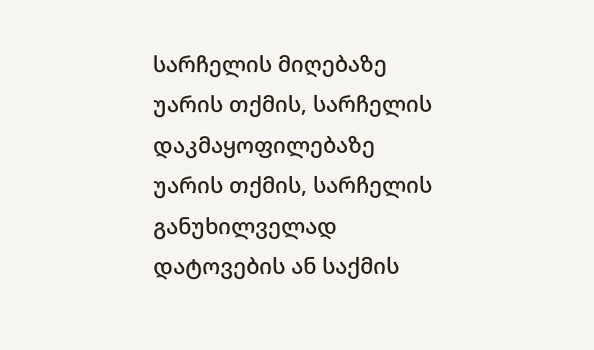სარჩელის მიღებაზე უარის თქმის, სარჩელის დაკმაყოფილებაზე უარის თქმის, სარჩელის განუხილველად დატოვების ან საქმის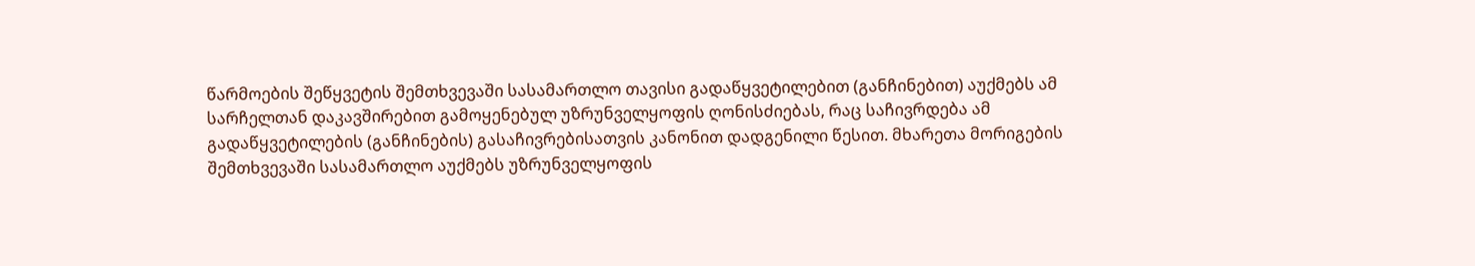წარმოების შეწყვეტის შემთხვევაში სასამართლო თავისი გადაწყვეტილებით (განჩინებით) აუქმებს ამ სარჩელთან დაკავშირებით გამოყენებულ უზრუნველყოფის ღონისძიებას, რაც საჩივრდება ამ გადაწყვეტილების (განჩინების) გასაჩივრებისათვის კანონით დადგენილი წესით. მხარეთა მორიგების შემთხვევაში სასამართლო აუქმებს უზრუნველყოფის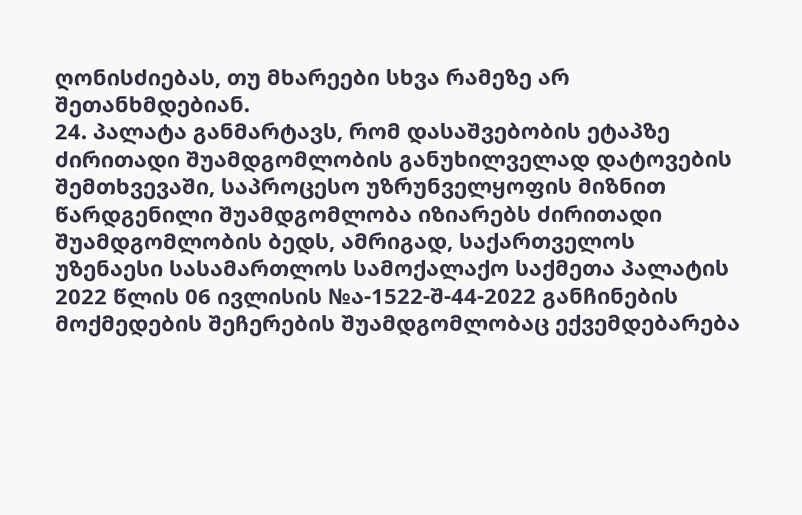ღონისძიებას, თუ მხარეები სხვა რამეზე არ შეთანხმდებიან.
24. პალატა განმარტავს, რომ დასაშვებობის ეტაპზე ძირითადი შუამდგომლობის განუხილველად დატოვების შემთხვევაში, საპროცესო უზრუნველყოფის მიზნით წარდგენილი შუამდგომლობა იზიარებს ძირითადი შუამდგომლობის ბედს, ამრიგად, საქართველოს უზენაესი სასამართლოს სამოქალაქო საქმეთა პალატის 2022 წლის 06 ივლისის №ა-1522-შ-44-2022 განჩინების მოქმედების შეჩერების შუამდგომლობაც ექვემდებარება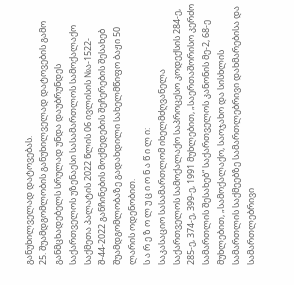განუხილველად დატოვებას.
25. შუამდგომლობის განუხილველად დატოვების გამო განმცხადებელს სრულად უნდა დაუბრუნდეს საქართველოს უზენაესი სასამართლოს სამოქალაქო საქმეთა პალატის 2022 წლის 06 ივლისის №ა-1522-შ-44-2022 განჩინების მოქმედების შეჩერების შესახებ შუამდგომლობაზე გადახდილი სახელმწიფო ბაჟი 50 ლარის ოდენობით.
ს ა რ ე ზ ო ლ უ ც ი ო ნ ა წ ი ლ ი:
საკასაციო სასამართლომ იხელმძღვანელა საქართველოს სამოქალაქო საპროცესო კოდექსის 284-ე, 285-ე, 374-ე, 399-ე, 1991 მუხლებით, „საერთაშორისო კერძო სამართლის შესახებ“ საქართველოს კანონის მე-2, 68-ე მუხლებით, „სამოქალაქო, საოჯახო და სისხლის სამართლის საქმეებზე სამართლებრივი დახმარებისა და სამართლებრივი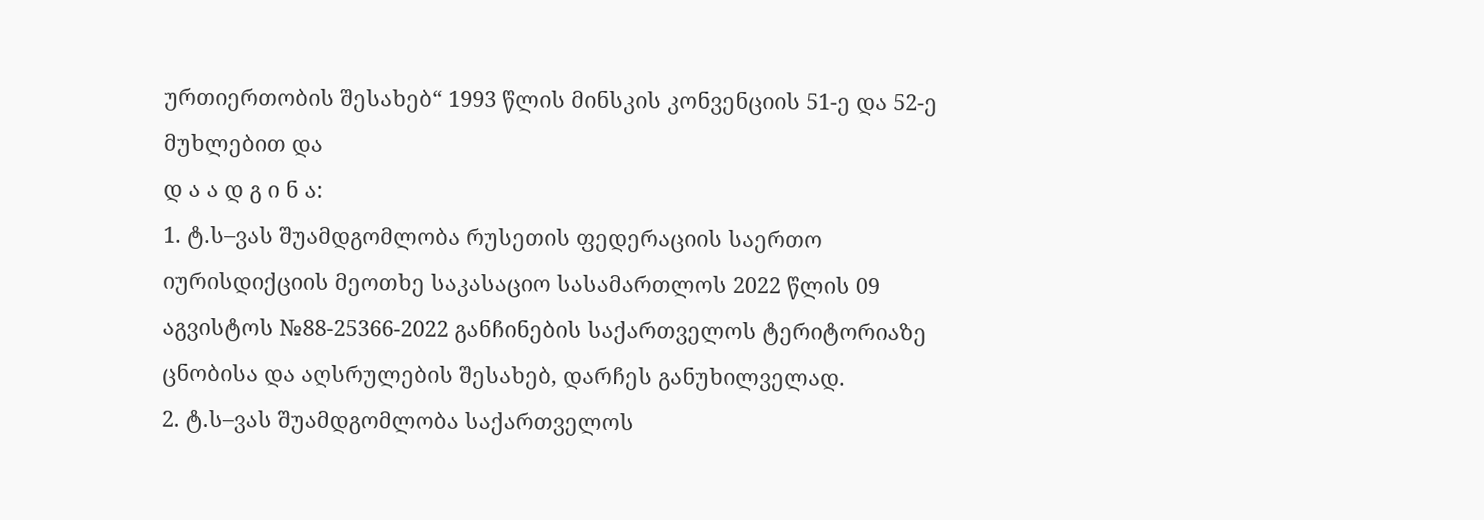ურთიერთობის შესახებ“ 1993 წლის მინსკის კონვენციის 51-ე და 52-ე მუხლებით და
დ ა ა დ გ ი ნ ა:
1. ტ.ს–ვას შუამდგომლობა რუსეთის ფედერაციის საერთო იურისდიქციის მეოთხე საკასაციო სასამართლოს 2022 წლის 09 აგვისტოს №88-25366-2022 განჩინების საქართველოს ტერიტორიაზე ცნობისა და აღსრულების შესახებ, დარჩეს განუხილველად.
2. ტ.ს–ვას შუამდგომლობა საქართველოს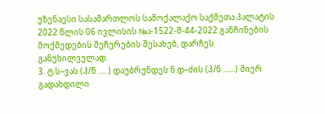უზენაესი სასამართლოს სამოქალაქო საქმეთა პალატის 2022 წლის 06 ივლისის №ა-1522-შ-44-2022 განჩინების მოქმედების შეჩერების შესახებ, დარჩეს განუხილველად.
3. ტ.ს–ვას (პ/ნ .....) დაუბრუნდეს ნ.დ–ძის (პ/ნ ......) მიერ გადახდილი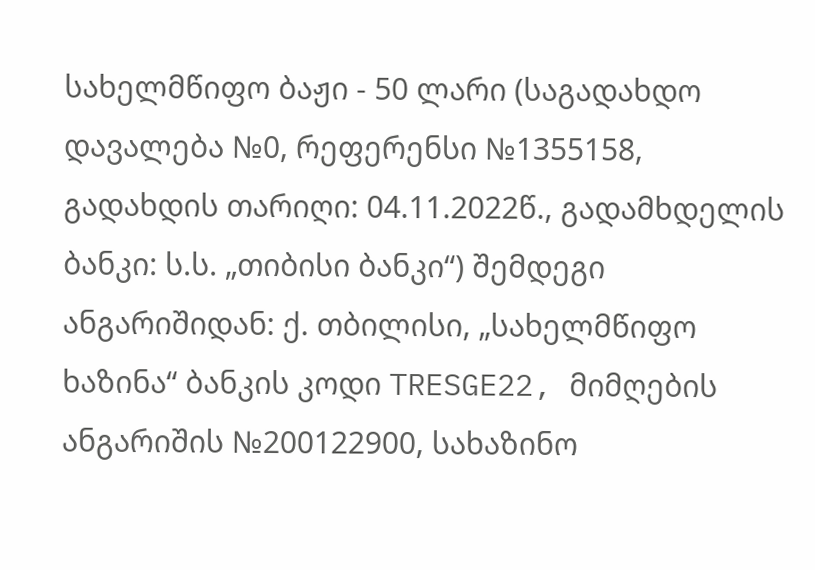სახელმწიფო ბაჟი - 50 ლარი (საგადახდო დავალება №0, რეფერენსი №1355158, გადახდის თარიღი: 04.11.2022წ., გადამხდელის ბანკი: ს.ს. „თიბისი ბანკი“) შემდეგი ანგარიშიდან: ქ. თბილისი, „სახელმწიფო ხაზინა“ ბანკის კოდი TRESGE22, მიმღების ანგარიშის №200122900, სახაზინო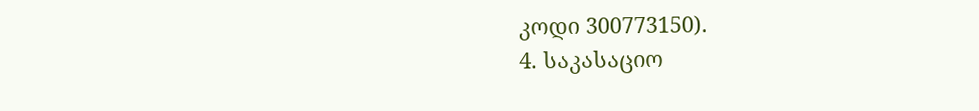კოდი 300773150).
4. საკასაციო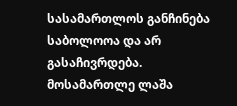სასამართლოს განჩინება საბოლოოა და არ გასაჩივრდება.
მოსამართლე ლაშა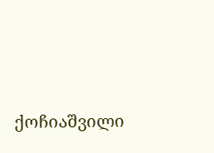ქოჩიაშვილი